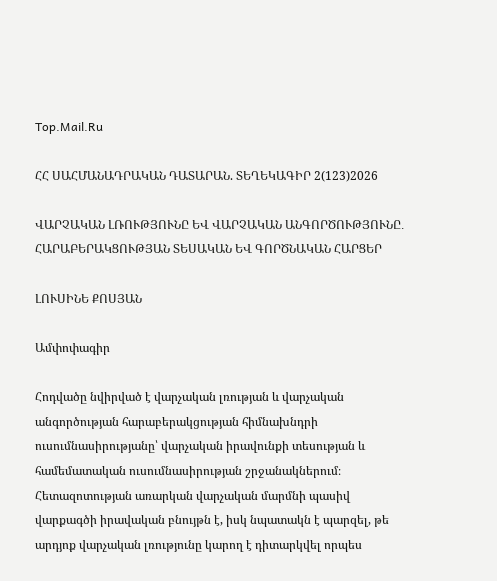Top.Mail.Ru

ՀՀ ՍԱՀՄԱՆԱԴՐԱԿԱՆ ԴԱՏԱՐԱՆ. ՏԵՂԵԿԱԳԻՐ 2(123)2026

ՎԱՐՉԱԿԱՆ ԼՌՈՒԹՅՈՒՆԸ ԵՎ ՎԱՐՉԱԿԱՆ ԱՆԳՈՐԾՈՒԹՅՈՒՆԸ․ ՀԱՐԱԲԵՐԱԿՑՈՒԹՅԱՆ ՏԵՍԱԿԱՆ ԵՎ ԳՈՐԾՆԱԿԱՆ ՀԱՐՑԵՐ

ԼՈՒՍԻՆԵ ՔՈՍՅԱՆ

Ամփոփագիր

Հոդվածը նվիրված է վարչական լռության և վարչական անգործության հարաբերակցության հիմնախնդրի ուսումնասիրությանը՝ վարչական իրավունքի տեսության և համեմատական ուսումնասիրության շրջանակներում։ Հետազոտության առարկան վարչական մարմնի պասիվ վարքագծի իրավական բնույթն է, իսկ նպատակն է պարզել, թե արդյոք վարչական լռությունը կարող է դիտարկվել որպես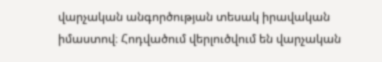վարչական անգործության տեսակ իրավական իմաստով։ Հոդվածում վերլուծվում են վարչական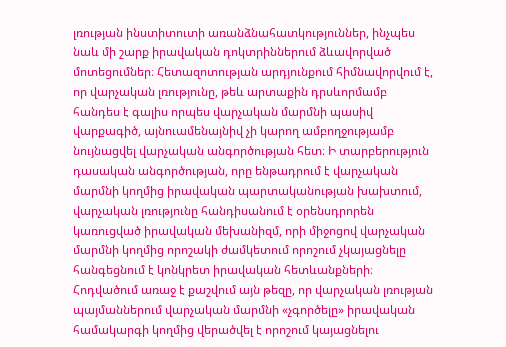լռության ինստիտուտի առանձնահատկություններ, ինչպես նաև մի շարք իրավական դոկտրիններում ձևավորված մոտեցումներ։ Հետազոտության արդյունքում հիմնավորվում է, որ վարչական լռությունը, թեև արտաքին դրսևորմամբ հանդես է գալիս որպես վարչական մարմնի պասիվ վարքագիծ, այնուամենայնիվ չի կարող ամբողջությամբ նույնացվել վարչական անգործության հետ։ Ի տարբերություն դասական անգործության, որը ենթադրում է վարչական մարմնի կողմից իրավական պարտականության խախտում, վարչական լռությունը հանդիսանում է օրենսդրորեն կառուցված իրավական մեխանիզմ, որի միջոցով վարչական մարմնի կողմից որոշակի ժամկետում որոշում չկայացնելը հանգեցնում է կոնկրետ իրավական հետևանքների։ Հոդվածում առաջ է քաշվում այն թեզը, որ վարչական լռության պայմաններում վարչական մարմնի «չգործելը» իրավական համակարգի կողմից վերածվել է որոշում կայացնելու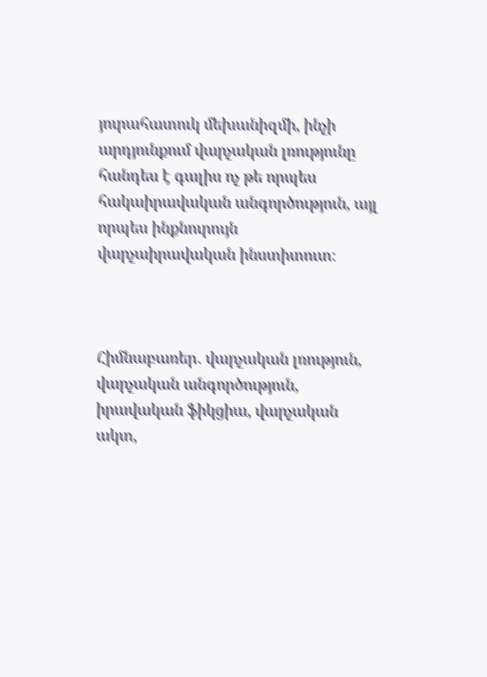յուրահատուկ մեխանիզմի, ինչի արդյունքում վարչական լռությունը հանդես է գալիս ոչ թե որպես հակաիրավական անգործություն, այլ որպես ինքնուրույն վարչաիրավական ինստիտուտ։



Հիմնաբառեր․ վարչական լռություն, վարչական անգործություն, իրավական ֆիկցիա, վարչական ակտ,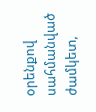օրենքով սահմանված ժամկետ,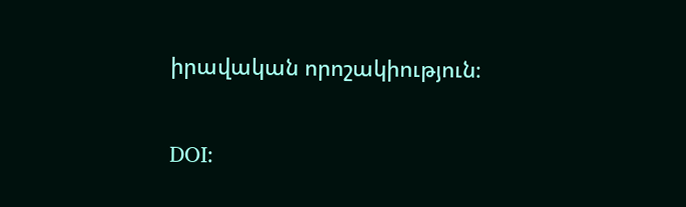իրավական որոշակիություն։

DOI: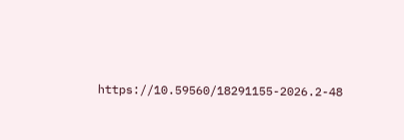https://10.59560/18291155-2026.2-48